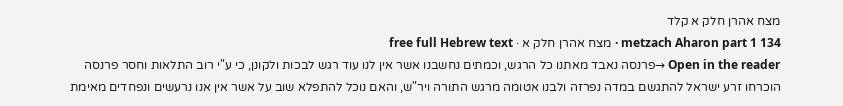מצח אהרן חלק א קלד
metzach Aharon part 1 134 · מצח אהרן חלק א · free full Hebrew text
Open in the reader →פרנסה נאבד מאתנו כל הרגש, וכמתים נחשבנו אשר אין לנו עוד רגש לבכות ולקונן, כי ע"י רוב התלאות וחסר פרנסה הוכרחו זרע ישראל להתגשם במדה נפרזה ולבנו אטומה מרגש התורה ויר"ש, והאם נוכל להתפלא שוב על אשר אין אנו נרעשים ונפחדים מאימת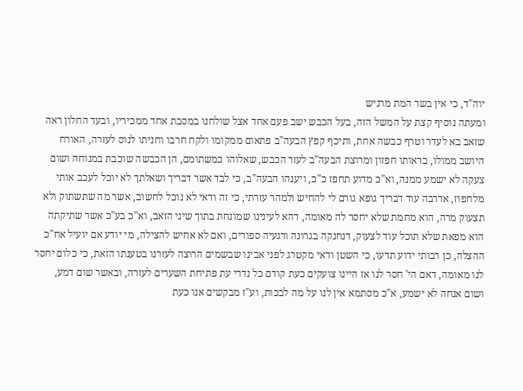יוה"ד, כי אין בשר המת מרגיש
ומעתה נוסיף קצת על המשל הזה, בעל הכבש ישב פעם אחד אצל שולחנו במסבת אחד ממכיריו, ובעד החלון ראה שזאב בא לעדר וטרף כבשה אחת, ותיכף קפץ הבעה"ב פתאום ממקומו ולקח חרבו וחניתו לנוס לעזרה, האורח היושב ממולו, בראותו חפזון ומרוצת הבעה"ב לעזר הכבש, שאלוהו כמשתומם, הן הכבשה שוכבת במנוחה ושום צעקה לא ישמע ממנה, וא"כ מדוע תחפז כ"כ, ויענהו הבעה"ב, כי לבד אשר דבריך ושאלתך לא יוכל לעכב אותי מלחפוז, אדרבה עוד דבריך גופא גורם לי להחיש ולמהר עזרתי, כי זה ודאי לא נוכל לחשוב, אשר מה שתשתוק ולא תצעוק מרה, הוא מחמת שלא יחסר לה מאומה, דהא לעינינו שמונחת בתוך שיני הזאב, וא"כ בע"כ אשר שתיקתה הוא מפאת שלא תוכל עוד לצעוק, דנחנקה בגרונה ורגעיה ספורים, ואם לא אחיש להצילה, מי יודע אם יועיל אח"כ ההצלה, כן רבותי ידוע תדעו, כי השטן ודאי מקטרג לפני אבינו שבשמים הרוצה לעזרנו בטענתו הזאת, כי כלום יחסר לנו מאומה, דאם הי' חסר לנו אז היינו צועקים כעת קודם כל נדרי עת פתיחת השערים לעזרה, ובאשר שום דמע, ושום אנחה לא ישמע, א"כ מסתמא אין לנו על מה לבכות, וע"ז מבקשים אנו כעת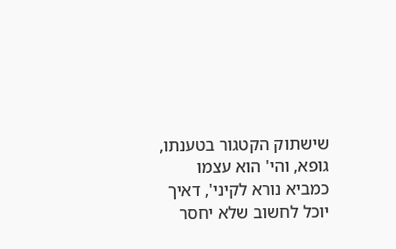שישתוק הקטגור בטענתו, גופא, והי' הוא עצמו כמביא נורא לקיני', דאיך יוכל לחשוב שלא יחסר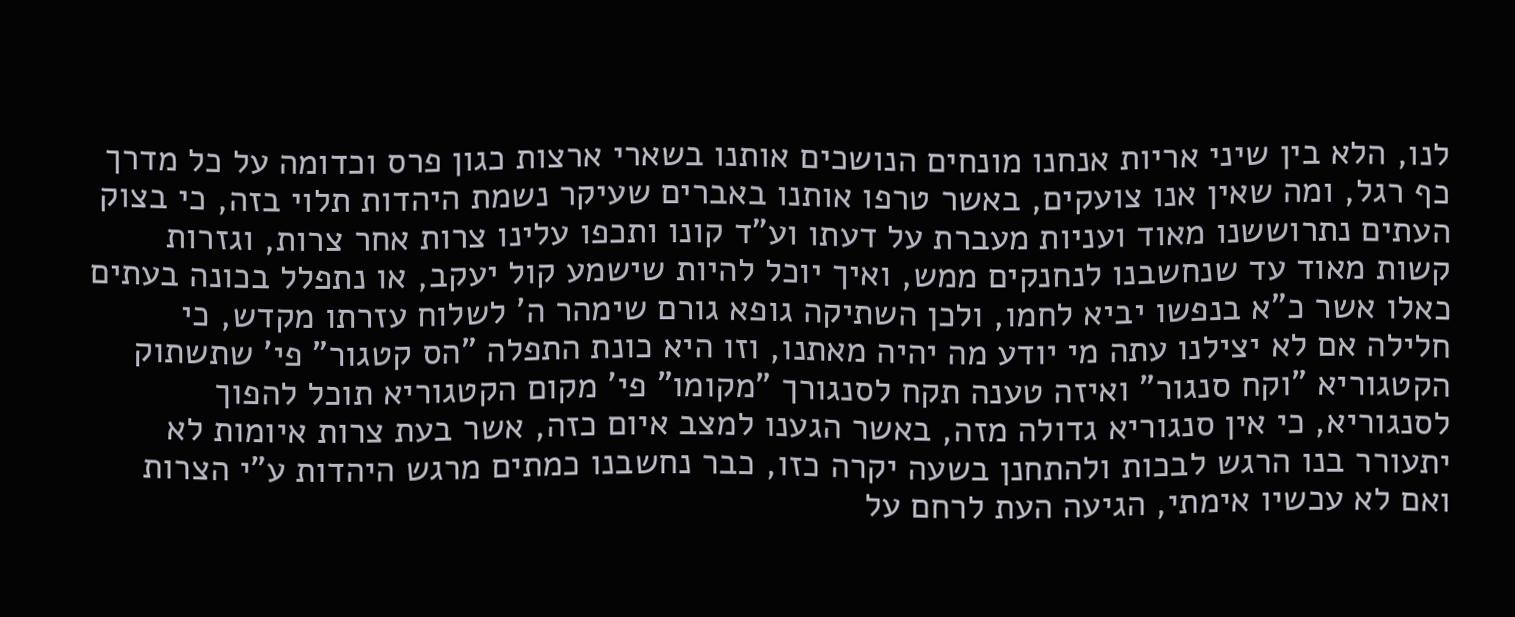לנו, הלא בין שיני אריות אנחנו מונחים הנושכים אותנו בשארי ארצות כגון פרס וכדומה על כל מדרך כף רגל, ומה שאין אנו צועקים, באשר טרפו אותנו באברים שעיקר נשמת היהדות תלוי בזה, כי בצוק העתים נתרוששנו מאוד ועניות מעברת על דעתו וע"ד קונו ותכפו עלינו צרות אחר צרות, וגזרות קשות מאוד עד שנחשבנו לנחנקים ממש, ואיך יוכל להיות שישמע קול יעקב, או נתפלל בכונה בעתים כאלו אשר כ"א בנפשו יביא לחמו, ולכן השתיקה גופא גורם שימהר ה' לשלוח עזרתו מקדש, כי חלילה אם לא יצילנו עתה מי יודע מה יהיה מאתנו, וזו היא כונת התפלה "הס קטגור" פי' שתשתוק הקטגוריא "וקח סנגור" ואיזה טענה תקח לסנגורך "מקומו" פי' מקום הקטגוריא תוכל להפוך לסנגוריא, כי אין סנגוריא גדולה מזה, באשר הגענו למצב איום כזה, אשר בעת צרות איומות לא יתעורר בנו הרגש לבכות ולהתחנן בשעה יקרה כזו, כבר נחשבנו כמתים מרגש היהדות ע"י הצרות ואם לא עכשיו אימתי, הגיעה העת לרחם על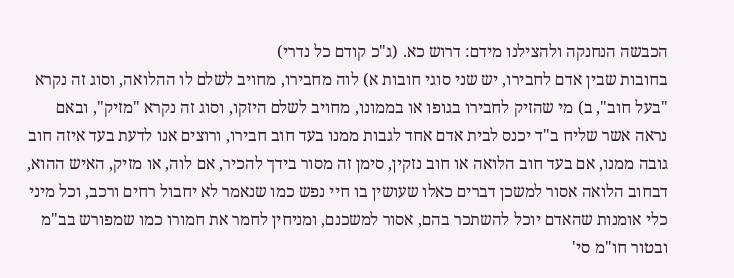הכבשה הנחנקה ולהצילנו מידם: דרוש כא. (ג"כ קודם כל נדרי)
בחובות שבין אדם לחבירו, יש שני סוגי חובות א) לוה מחבירו, מחויב לשלם לו ההלואה, וסוג זה נקרא "בעל חוב", ב) מי שהזיק לחבירו בגופו או בממונו, מחויב לשלם היזקו, וסוג זה נקרא "מזיק", ובאם נראה אשר שליח ב"ד יכנס לבית אדם אחד לגבות ממנו בעד חוב חבירו, ורוצים אנו לדעת בעד איזה חוב גובה ממנו, אם בעד חוב הלואה או חוב נזקין, סימן זה מסור בידך להכיר, אם לוה, או מזיק, האיש ההוא, דבחוב הלואה אסור למשכן דברים כאלו שעושין בו חיי נפש כמו שנאמר לא יחבול רחים ורכב, וכל מיני כלי אומנות שהאדם יוכל להשתכר בהם, אסור למשכנם, ומניחין לחמר את חמורו כמו שמפורש בב"מ ובטור חו"מ סי'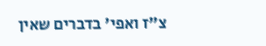צ"ז ואפי' בדברים שאין